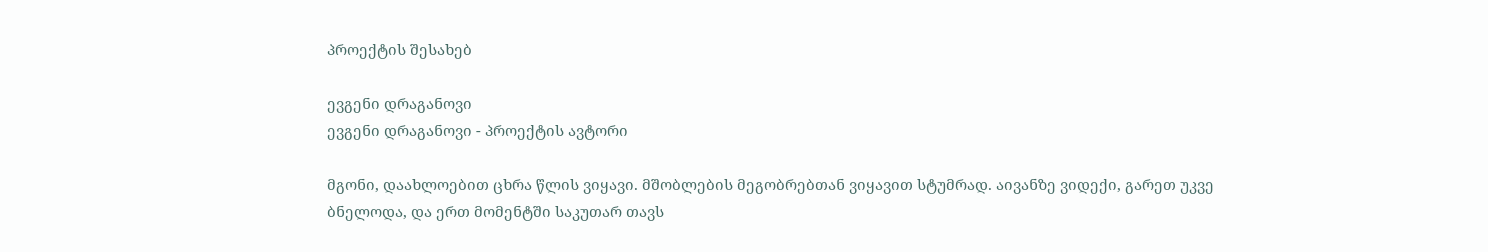პროექტის შესახებ

ევგენი დრაგანოვი
ევგენი დრაგანოვი - პროექტის ავტორი

მგონი, დაახლოებით ცხრა წლის ვიყავი. მშობლების მეგობრებთან ვიყავით სტუმრად. აივანზე ვიდექი, გარეთ უკვე ბნელოდა, და ერთ მომენტში საკუთარ თავს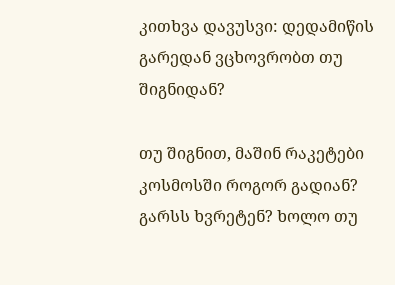კითხვა დავუსვი: დედამიწის გარედან ვცხოვრობთ თუ შიგნიდან?

თუ შიგნით, მაშინ რაკეტები კოსმოსში როგორ გადიან? გარსს ხვრეტენ? ხოლო თუ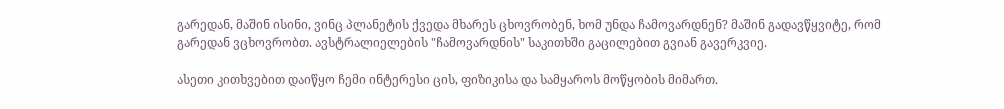გარედან, მაშინ ისინი, ვინც პლანეტის ქვედა მხარეს ცხოვრობენ, ხომ უნდა ჩამოვარდნენ? მაშინ გადავწყვიტე, რომ გარედან ვცხოვრობთ. ავსტრალიელების "ჩამოვარდნის" საკითხში გაცილებით გვიან გავერკვიე.

ასეთი კითხვებით დაიწყო ჩემი ინტერესი ცის, ფიზიკისა და სამყაროს მოწყობის მიმართ.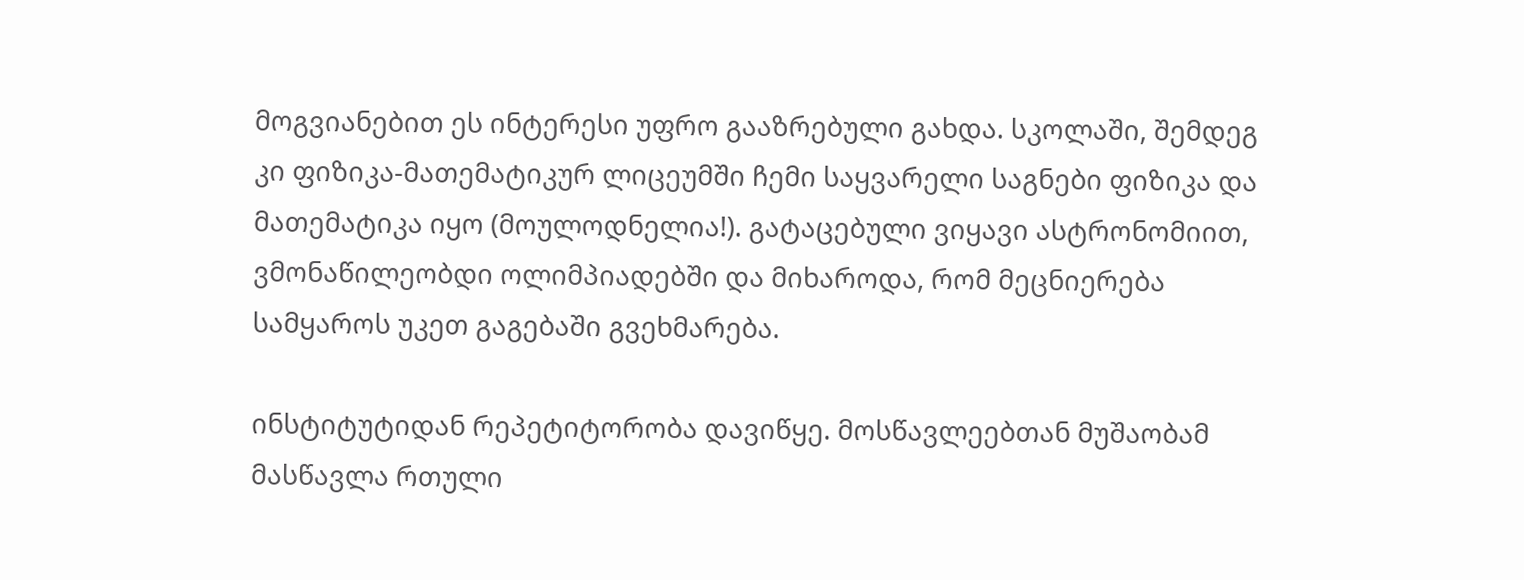მოგვიანებით ეს ინტერესი უფრო გააზრებული გახდა. სკოლაში, შემდეგ კი ფიზიკა-მათემატიკურ ლიცეუმში ჩემი საყვარელი საგნები ფიზიკა და მათემატიკა იყო (მოულოდნელია!). გატაცებული ვიყავი ასტრონომიით, ვმონაწილეობდი ოლიმპიადებში და მიხაროდა, რომ მეცნიერება სამყაროს უკეთ გაგებაში გვეხმარება.

ინსტიტუტიდან რეპეტიტორობა დავიწყე. მოსწავლეებთან მუშაობამ მასწავლა რთული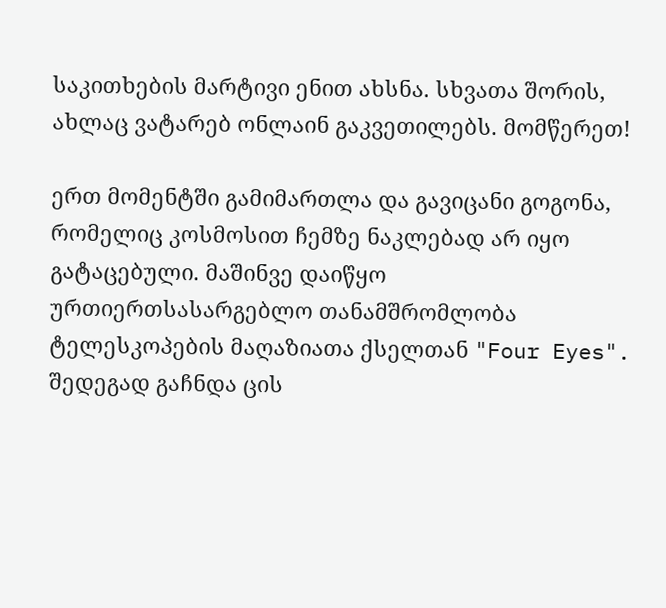საკითხების მარტივი ენით ახსნა. სხვათა შორის, ახლაც ვატარებ ონლაინ გაკვეთილებს. მომწერეთ!

ერთ მომენტში გამიმართლა და გავიცანი გოგონა, რომელიც კოსმოსით ჩემზე ნაკლებად არ იყო გატაცებული. მაშინვე დაიწყო ურთიერთსასარგებლო თანამშრომლობა ტელესკოპების მაღაზიათა ქსელთან "Four Eyes". შედეგად გაჩნდა ცის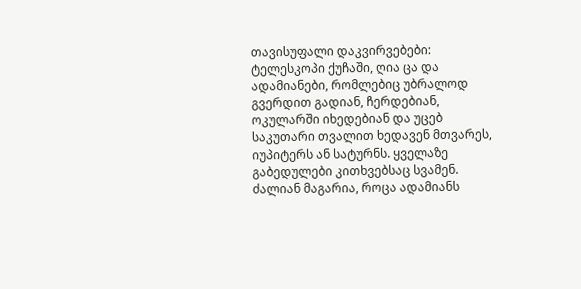თავისუფალი დაკვირვებები: ტელესკოპი ქუჩაში, ღია ცა და ადამიანები, რომლებიც უბრალოდ გვერდით გადიან, ჩერდებიან, ოკულარში იხედებიან და უცებ საკუთარი თვალით ხედავენ მთვარეს, იუპიტერს ან სატურნს. ყველაზე გაბედულები კითხვებსაც სვამენ. ძალიან მაგარია, როცა ადამიანს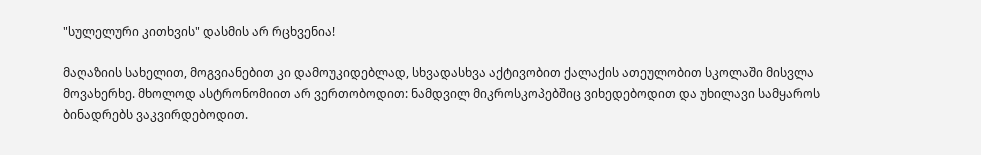"სულელური კითხვის" დასმის არ რცხვენია!

მაღაზიის სახელით, მოგვიანებით კი დამოუკიდებლად, სხვადასხვა აქტივობით ქალაქის ათეულობით სკოლაში მისვლა მოვახერხე. მხოლოდ ასტრონომიით არ ვერთობოდით: ნამდვილ მიკროსკოპებშიც ვიხედებოდით და უხილავი სამყაროს ბინადრებს ვაკვირდებოდით.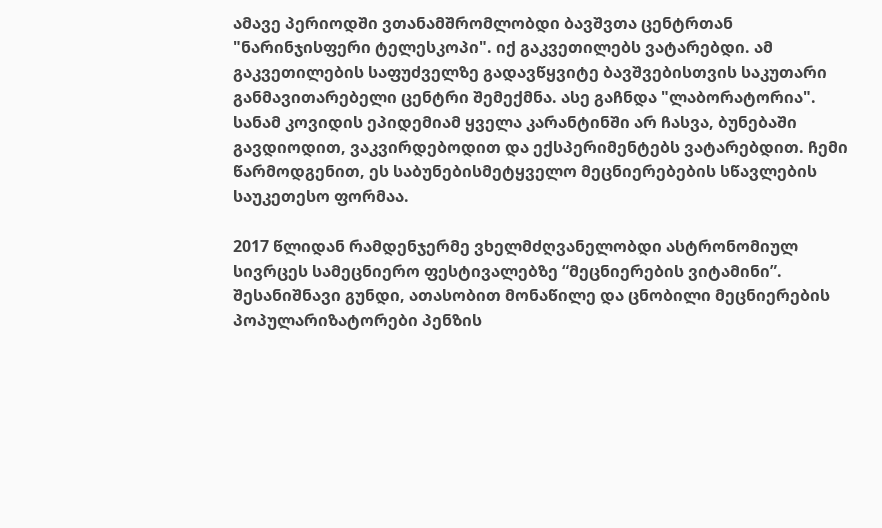ამავე პერიოდში ვთანამშრომლობდი ბავშვთა ცენტრთან "ნარინჯისფერი ტელესკოპი". იქ გაკვეთილებს ვატარებდი. ამ გაკვეთილების საფუძველზე გადავწყვიტე ბავშვებისთვის საკუთარი განმავითარებელი ცენტრი შემექმნა. ასე გაჩნდა "ლაბორატორია". სანამ კოვიდის ეპიდემიამ ყველა კარანტინში არ ჩასვა, ბუნებაში გავდიოდით, ვაკვირდებოდით და ექსპერიმენტებს ვატარებდით. ჩემი წარმოდგენით, ეს საბუნებისმეტყველო მეცნიერებების სწავლების საუკეთესო ფორმაა.

2017 წლიდან რამდენჯერმე ვხელმძღვანელობდი ასტრონომიულ სივრცეს სამეცნიერო ფესტივალებზე “მეცნიერების ვიტამინი”. შესანიშნავი გუნდი, ათასობით მონაწილე და ცნობილი მეცნიერების პოპულარიზატორები პენზის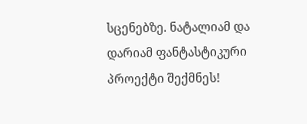სცენებზე. ნატალიამ და დარიამ ფანტასტიკური პროექტი შექმნეს!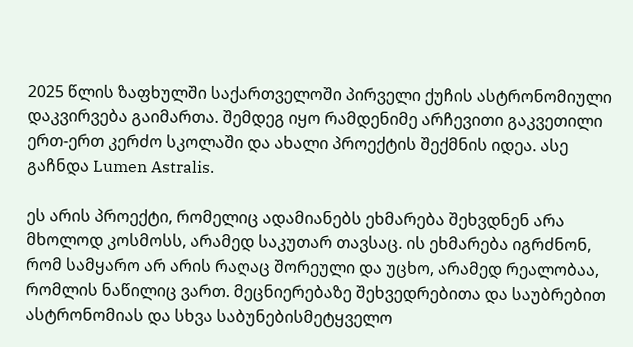2025 წლის ზაფხულში საქართველოში პირველი ქუჩის ასტრონომიული დაკვირვება გაიმართა. შემდეგ იყო რამდენიმე არჩევითი გაკვეთილი ერთ-ერთ კერძო სკოლაში და ახალი პროექტის შექმნის იდეა. ასე გაჩნდა Lumen Astralis.

ეს არის პროექტი, რომელიც ადამიანებს ეხმარება შეხვდნენ არა მხოლოდ კოსმოსს, არამედ საკუთარ თავსაც. ის ეხმარება იგრძნონ, რომ სამყარო არ არის რაღაც შორეული და უცხო, არამედ რეალობაა, რომლის ნაწილიც ვართ. მეცნიერებაზე შეხვედრებითა და საუბრებით ასტრონომიას და სხვა საბუნებისმეტყველო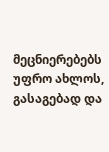მეცნიერებებს უფრო ახლოს, გასაგებად და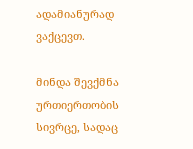ადამიანურად ვაქცევთ.

მინდა შევქმნა ურთიერთობის სივრცე, სადაც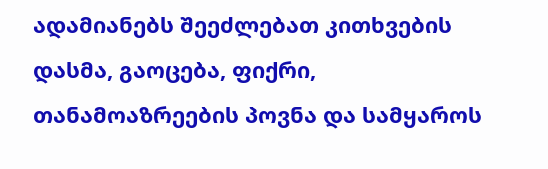ადამიანებს შეეძლებათ კითხვების დასმა, გაოცება, ფიქრი, თანამოაზრეების პოვნა და სამყაროს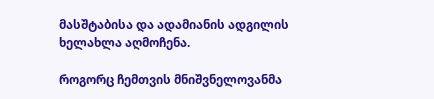მასშტაბისა და ადამიანის ადგილის ხელახლა აღმოჩენა.

როგორც ჩემთვის მნიშვნელოვანმა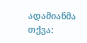ადამიანმა თქვა: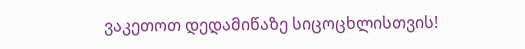ვაკეთოთ დედამიწაზე სიცოცხლისთვის!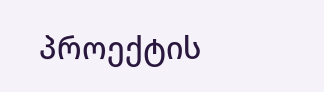პროექტის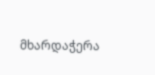მხარდაჭერა